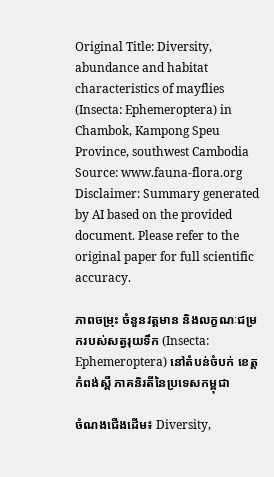Original Title: Diversity, abundance and habitat characteristics of mayflies (Insecta: Ephemeroptera) in Chambok, Kampong Speu Province, southwest Cambodia
Source: www.fauna-flora.org
Disclaimer: Summary generated by AI based on the provided document. Please refer to the original paper for full scientific accuracy.

ភាពចម្រុះ ចំនួនវត្តមាន និងលក្ខណៈជម្រករបស់សត្វរុយទឹក (Insecta: Ephemeroptera) នៅតំបន់ចំបក់ ខេត្តកំពង់ស្ពឺ ភាគនិរតីនៃប្រទេសកម្ពុជា

ចំណងជើងដើម៖ Diversity,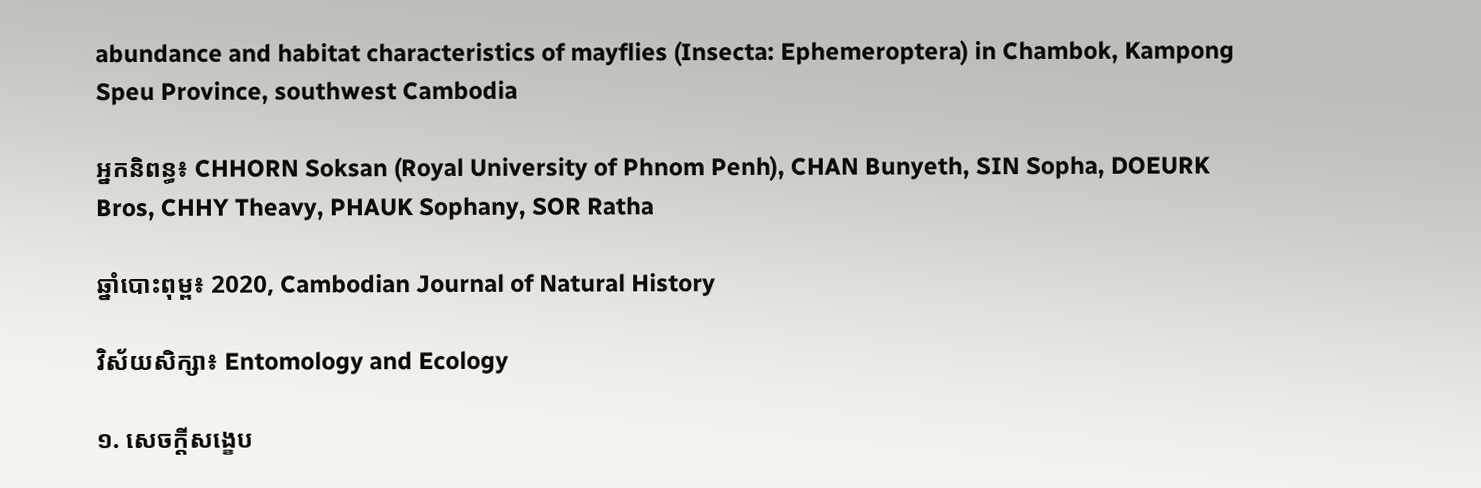abundance and habitat characteristics of mayflies (Insecta: Ephemeroptera) in Chambok, Kampong Speu Province, southwest Cambodia

អ្នកនិពន្ធ៖ CHHORN Soksan (Royal University of Phnom Penh), CHAN Bunyeth, SIN Sopha, DOEURK Bros, CHHY Theavy, PHAUK Sophany, SOR Ratha

ឆ្នាំបោះពុម្ព៖ 2020, Cambodian Journal of Natural History

វិស័យសិក្សា៖ Entomology and Ecology

១. សេចក្តីសង្ខេប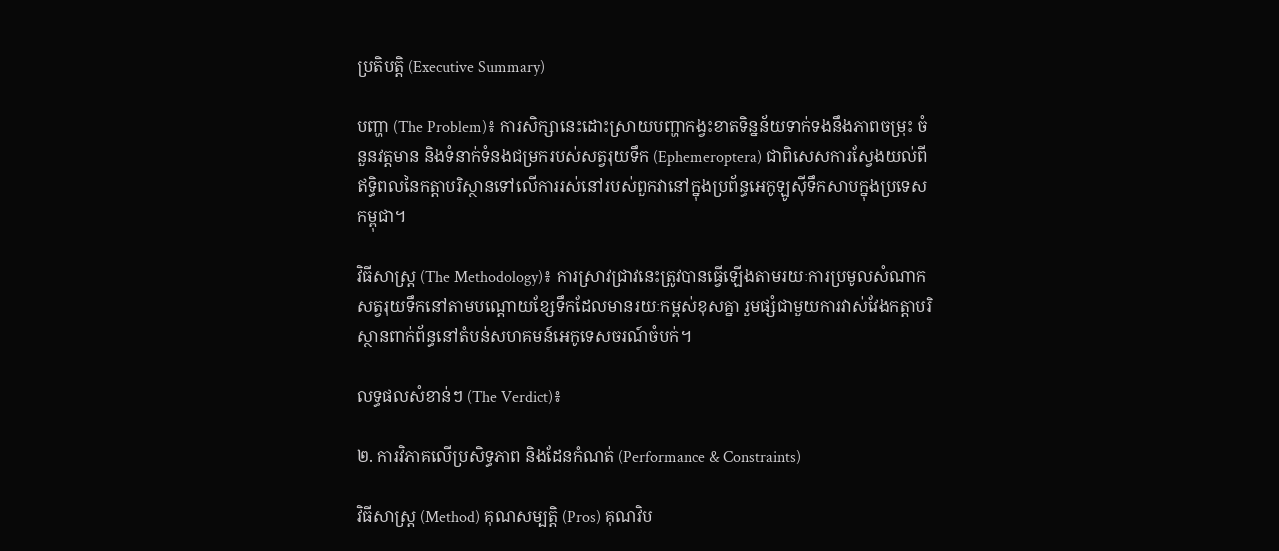ប្រតិបត្តិ (Executive Summary)

បញ្ហា (The Problem)៖ ការសិក្សានេះដោះស្រាយបញ្ហាកង្វះខាតទិន្នន័យទាក់ទងនឹងភាពចម្រុះ ចំនួនវត្តមាន និងទំនាក់ទំនងជម្រករបស់សត្វរុយទឹក (Ephemeroptera) ជាពិសេសការស្វែងយល់ពីឥទ្ធិពលនៃកត្តាបរិស្ថានទៅលើការរស់នៅរបស់ពួកវានៅក្នុងប្រព័ន្ធអេកូឡូស៊ីទឹកសាបក្នុងប្រទេសកម្ពុជា។

វិធីសាស្ត្រ (The Methodology)៖ ការស្រាវជ្រាវនេះត្រូវបានធ្វើឡើងតាមរយៈការប្រមូលសំណាកសត្វរុយទឹកនៅតាមបណ្តោយខ្សែទឹកដែលមានរយៈកម្ពស់ខុសគ្នា រួមផ្សំជាមួយការវាស់វែងកត្តាបរិស្ថានពាក់ព័ន្ធនៅតំបន់សហគមន៍អេកូទេសចរណ៍ចំបក់។

លទ្ធផលសំខាន់ៗ (The Verdict)៖

២. ការវិភាគលើប្រសិទ្ធភាព និងដែនកំណត់ (Performance & Constraints)

វិធីសាស្ត្រ (Method) គុណសម្បត្តិ (Pros) គុណវិប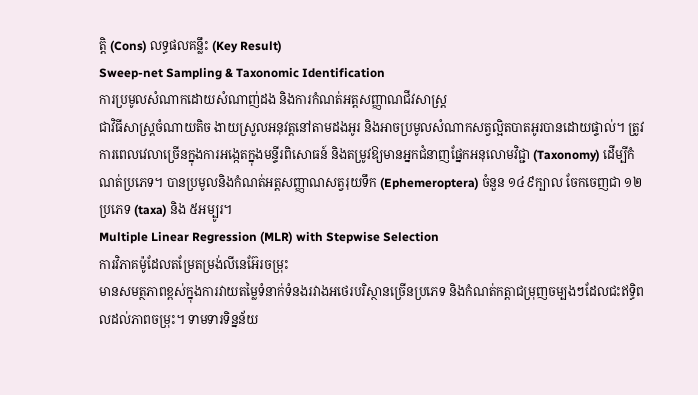ត្តិ (Cons) លទ្ធផលគន្លឹះ (Key Result)
Sweep-net Sampling & Taxonomic Identification
ការប្រមូលសំណាកដោយសំណាញ់ដង និងការកំណត់អត្តសញ្ញាណជីវសាស្ត្រ
ជាវិធីសាស្ត្រចំណាយតិច ងាយស្រួលអនុវត្តនៅតាមដងអូរ និងអាចប្រមូលសំណាកសត្វល្អិតបាតអូរបានដោយផ្ទាល់។ ត្រូវការពេលវេលាច្រើនក្នុងការអង្កេតក្នុងមន្ទីរពិសោធន៍ និងតម្រូវឱ្យមានអ្នកជំនាញផ្នែកអនុលោមវិជ្ជា (Taxonomy) ដើម្បីកំណត់ប្រភេទ។ បានប្រមូលនិងកំណត់អត្តសញ្ញាណសត្វរុយទឹក (Ephemeroptera) ចំនួន ១៤៩ក្បាល ចែកចេញជា ១២ប្រភេទ (taxa) និង ៥អម្បូរ។
Multiple Linear Regression (MLR) with Stepwise Selection
ការវិភាគម៉ូដែលតម្រែតម្រង់លីនេអ៊ែរចម្រុះ
មានសមត្ថភាពខ្ពស់ក្នុងការវាយតម្លៃទំនាក់ទំនងរវាងអថេរបរិស្ថានច្រើនប្រភេទ និងកំណត់កត្តាជម្រុញចម្បងៗដែលជះឥទ្ធិពលដល់ភាពចម្រុះ។ ទាមទារទិន្នន័យ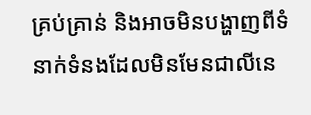គ្រប់គ្រាន់ និងអាចមិនបង្ហាញពីទំនាក់ទំនងដែលមិនមែនជាលីនេ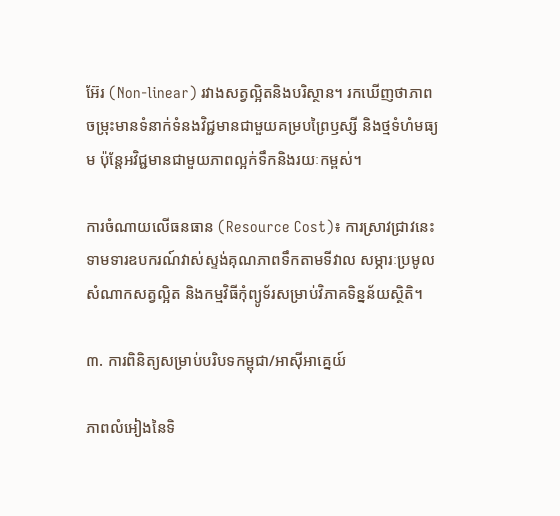អ៊ែរ (Non-linear) រវាងសត្វល្អិតនិងបរិស្ថាន។ រកឃើញថាភាពចម្រុះមានទំនាក់ទំនងវិជ្ជមានជាមួយគម្របព្រៃឫស្សី និងថ្មទំហំមធ្យម ប៉ុន្តែអវិជ្ជមានជាមួយភាពល្អក់ទឹកនិងរយៈកម្ពស់។

ការចំណាយលើធនធាន (Resource Cost)៖ ការស្រាវជ្រាវនេះទាមទារឧបករណ៍វាស់ស្ទង់គុណភាពទឹកតាមទីវាល សម្ភារៈប្រមូលសំណាកសត្វល្អិត និងកម្មវិធីកុំព្យូទ័រសម្រាប់វិភាគទិន្នន័យស្ថិតិ។

៣. ការពិនិត្យសម្រាប់បរិបទកម្ពុជា/អាស៊ីអាគ្នេយ៍

ភាពលំអៀងនៃទិ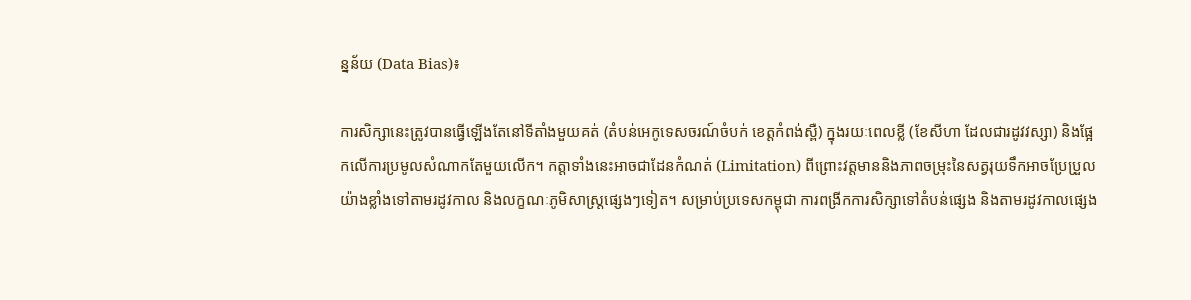ន្នន័យ (Data Bias)៖

ការសិក្សានេះត្រូវបានធ្វើឡើងតែនៅទីតាំងមួយគត់ (តំបន់អេកូទេសចរណ៍ចំបក់ ខេត្តកំពង់ស្ពឺ) ក្នុងរយៈពេលខ្លី (ខែសីហា ដែលជារដូវវស្សា) និងផ្អែកលើការប្រមូលសំណាកតែមួយលើក។ កត្តាទាំងនេះអាចជាដែនកំណត់ (Limitation) ពីព្រោះវត្តមាននិងភាពចម្រុះនៃសត្វរុយទឹកអាចប្រែប្រួលយ៉ាងខ្លាំងទៅតាមរដូវកាល និងលក្ខណៈភូមិសាស្ត្រផ្សេងៗទៀត។ សម្រាប់ប្រទេសកម្ពុជា ការពង្រីកការសិក្សាទៅតំបន់ផ្សេង និងតាមរដូវកាលផ្សេង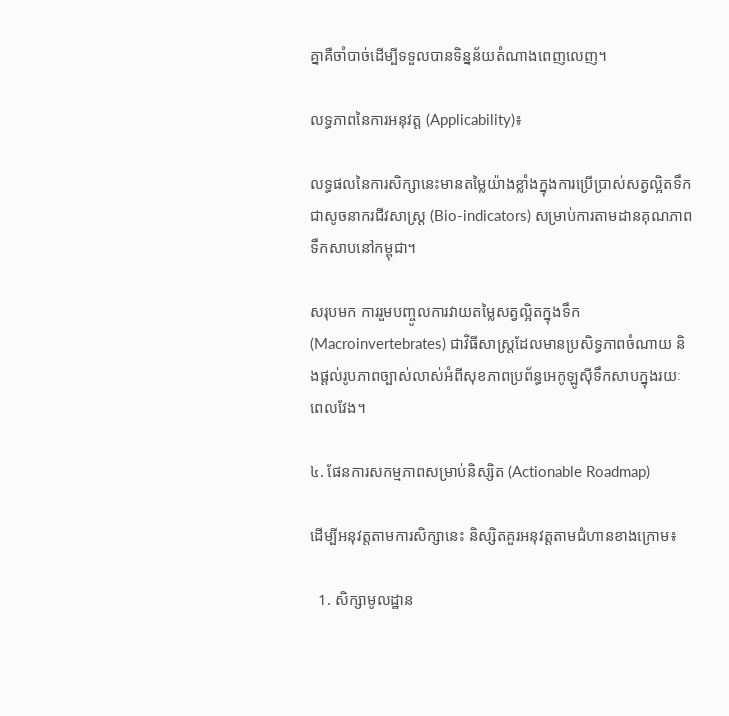គ្នាគឺចាំបាច់ដើម្បីទទួលបានទិន្នន័យតំណាងពេញលេញ។

លទ្ធភាពនៃការអនុវត្ត (Applicability)៖

លទ្ធផលនៃការសិក្សានេះមានតម្លៃយ៉ាងខ្លាំងក្នុងការប្រើប្រាស់សត្វល្អិតទឹកជាសូចនាករជីវសាស្ត្រ (Bio-indicators) សម្រាប់ការតាមដានគុណភាពទឹកសាបនៅកម្ពុជា។

សរុបមក ការរួមបញ្ចូលការវាយតម្លៃសត្វល្អិតក្នុងទឹក (Macroinvertebrates) ជាវិធីសាស្ត្រដែលមានប្រសិទ្ធភាពចំណាយ និងផ្តល់រូបភាពច្បាស់លាស់អំពីសុខភាពប្រព័ន្ធអេកូឡូស៊ីទឹកសាបក្នុងរយៈពេលវែង។

៤. ផែនការសកម្មភាពសម្រាប់និស្សិត (Actionable Roadmap)

ដើម្បីអនុវត្តតាមការសិក្សានេះ និស្សិតគួរអនុវត្តតាមជំហានខាងក្រោម៖

  1. សិក្សាមូលដ្ឋាន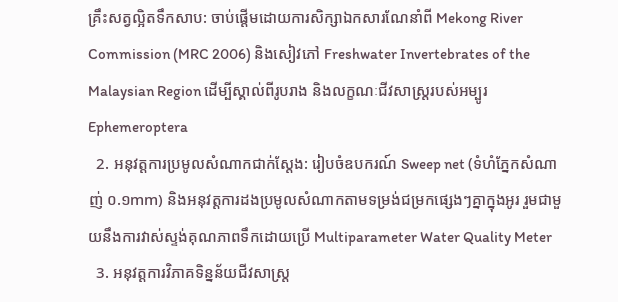គ្រឹះសត្វល្អិតទឹកសាប: ចាប់ផ្តើមដោយការសិក្សាឯកសារណែនាំពី Mekong River Commission (MRC 2006) និងសៀវភៅ Freshwater Invertebrates of the Malaysian Region ដើម្បីស្គាល់ពីរូបរាង និងលក្ខណៈជីវសាស្ត្ររបស់អម្បូរ Ephemeroptera
  2. អនុវត្តការប្រមូលសំណាកជាក់ស្តែង: រៀបចំឧបករណ៍ Sweep net (ទំហំភ្នែកសំណាញ់ ០.១mm) និងអនុវត្តការដងប្រមូលសំណាកតាមទម្រង់ជម្រកផ្សេងៗគ្នាក្នុងអូរ រួមជាមួយនឹងការវាស់ស្ទង់គុណភាពទឹកដោយប្រើ Multiparameter Water Quality Meter
  3. អនុវត្តការវិភាគទិន្នន័យជីវសាស្ត្រ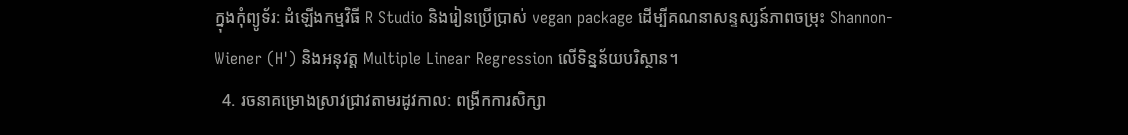ក្នុងកុំព្យូទ័រ: ដំឡើងកម្មវិធី R Studio និងរៀនប្រើប្រាស់ vegan package ដើម្បីគណនាសន្ទស្សន៍ភាពចម្រុះ Shannon-Wiener (H') និងអនុវត្ត Multiple Linear Regression លើទិន្នន័យបរិស្ថាន។
  4. រចនាគម្រោងស្រាវជ្រាវតាមរដូវកាល: ពង្រីកការសិក្សា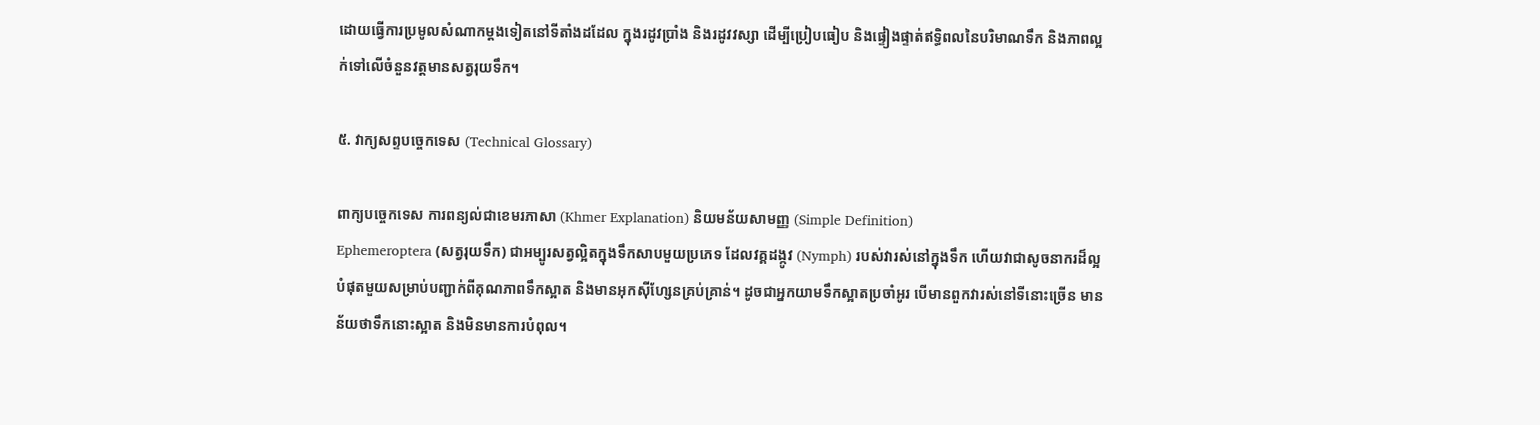ដោយធ្វើការប្រមូលសំណាកម្តងទៀតនៅទីតាំងដដែល ក្នុងរដូវប្រាំង និងរដូវវស្សា ដើម្បីប្រៀបធៀប និងផ្ទៀងផ្ទាត់ឥទ្ធិពលនៃបរិមាណទឹក និងភាពល្អក់ទៅលើចំនួនវត្តមានសត្វរុយទឹក។

៥. វាក្យសព្ទបច្ចេកទេស (Technical Glossary)

ពាក្យបច្ចេកទេស ការពន្យល់ជាខេមរភាសា (Khmer Explanation) និយមន័យសាមញ្ញ (Simple Definition)
Ephemeroptera (សត្វរុយទឹក) ជាអម្បូរសត្វល្អិតក្នុងទឹកសាបមួយប្រភេទ ដែលវគ្គដង្កូវ (Nymph) របស់វារស់នៅក្នុងទឹក ហើយវាជាសូចនាករដ៏ល្អបំផុតមួយសម្រាប់បញ្ជាក់ពីគុណភាពទឹកស្អាត និងមានអុកស៊ីហ្សែនគ្រប់គ្រាន់។ ដូចជាអ្នកយាមទឹកស្អាតប្រចាំអូរ បើមានពួកវារស់នៅទីនោះច្រើន មានន័យថាទឹកនោះស្អាត និងមិនមានការបំពុល។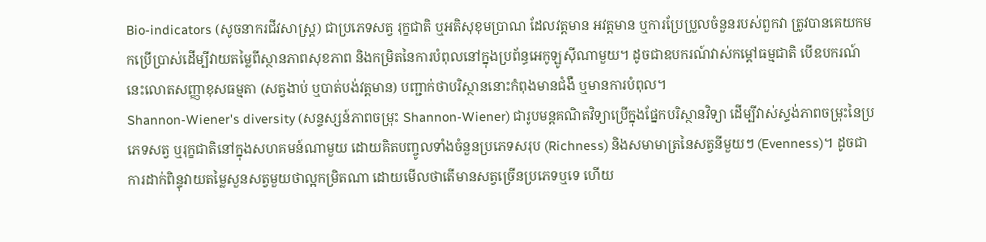Bio-indicators (សូចនាករជីវសាស្ត្រ) ជាប្រភេទសត្វ រុក្ខជាតិ ឬអតិសុខុមប្រាណ ដែលវត្តមាន អវត្តមាន ឬការប្រែប្រួលចំនួនរបស់ពួកវា ត្រូវបានគេយកមកប្រើប្រាស់ដើម្បីវាយតម្លៃពីស្ថានភាពសុខភាព និងកម្រិតនៃការបំពុលនៅក្នុងប្រព័ន្ធអេកូឡូស៊ីណាមួយ។ ដូចជាឧបករណ៍វាស់កម្តៅធម្មជាតិ បើឧបករណ៍នេះលោតសញ្ញាខុសធម្មតា (សត្វងាប់ ឬបាត់បង់វត្តមាន) បញ្ជាក់ថាបរិស្ថាននោះកំពុងមានជំងឺ ឬមានការបំពុល។
Shannon-Wiener's diversity (សន្ទស្សន៍ភាពចម្រុះ Shannon-Wiener) ជារូបមន្តគណិតវិទ្យាប្រើក្នុងផ្នែកបរិស្ថានវិទ្យា ដើម្បីវាស់ស្ទង់ភាពចម្រុះនៃប្រភេទសត្វ ឬរុក្ខជាតិនៅក្នុងសហគមន៍ណាមួយ ដោយគិតបញ្ចូលទាំងចំនួនប្រភេទសរុប (Richness) និងសមាមាត្រនៃសត្វនីមួយៗ (Evenness)។ ដូចជាការដាក់ពិន្ទុវាយតម្លៃសួនសត្វមួយថាល្អកម្រិតណា ដោយមើលថាតើមានសត្វច្រើនប្រភេទឬទេ ហើយ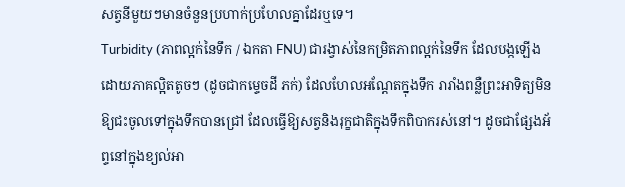សត្វនីមួយៗមានចំនួនប្រហាក់ប្រហែលគ្នាដែរឬទេ។
Turbidity (ភាពល្អក់នៃទឹក / ឯកតា FNU) ជារង្វាស់នៃកម្រិតភាពល្អក់នៃទឹក ដែលបង្កឡើងដោយភាគល្អិតតូចៗ (ដូចជាកម្ទេចដី ភក់) ដែលហែលអណ្តែតក្នុងទឹក រារាំងពន្លឺព្រះអាទិត្យមិនឱ្យជះចូលទៅក្នុងទឹកបានជ្រៅ ដែលធ្វើឱ្យសត្វនិងរុក្ខជាតិក្នុងទឹកពិបាករស់នៅ។ ដូចជាផ្សែងអ័ព្ទនៅក្នុងខ្យល់អា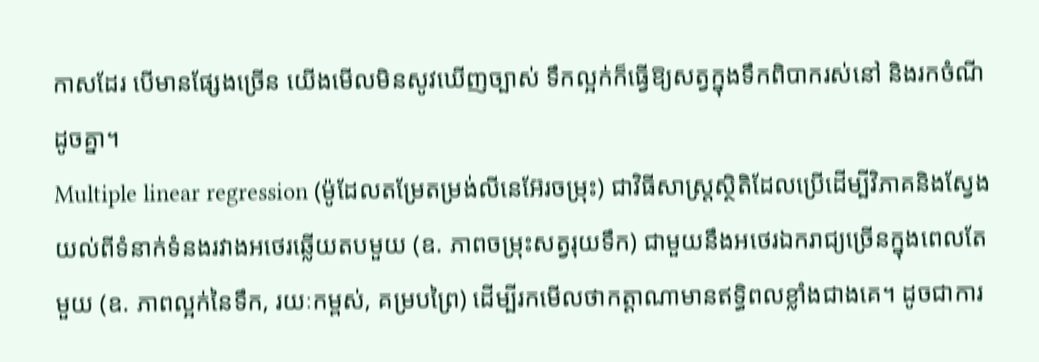កាសដែរ បើមានផ្សែងច្រើន យើងមើលមិនសូវឃើញច្បាស់ ទឹកល្អក់ក៏ធ្វើឱ្យសត្វក្នុងទឹកពិបាករស់នៅ និងរកចំណីដូចគ្នា។
Multiple linear regression (ម៉ូដែលតម្រែតម្រង់លីនេអ៊ែរចម្រុះ) ជាវិធីសាស្ត្រស្ថិតិដែលប្រើដើម្បីវិភាគនិងស្វែងយល់ពីទំនាក់ទំនងរវាងអថេរឆ្លើយតបមួយ (ឧ. ភាពចម្រុះសត្វរុយទឹក) ជាមួយនឹងអថេរឯករាជ្យច្រើនក្នុងពេលតែមួយ (ឧ. ភាពល្អក់នៃទឹក, រយៈកម្ពស់, គម្របព្រៃ) ដើម្បីរកមើលថាកត្តាណាមានឥទ្ធិពលខ្លាំងជាងគេ។ ដូចជាការ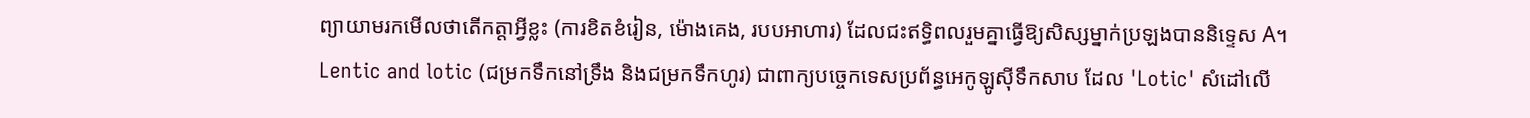ព្យាយាមរកមើលថាតើកត្តាអ្វីខ្លះ (ការខិតខំរៀន, ម៉ោងគេង, របបអាហារ) ដែលជះឥទ្ធិពលរួមគ្នាធ្វើឱ្យសិស្សម្នាក់ប្រឡងបាននិទ្ទេស A។
Lentic and lotic (ជម្រកទឹកនៅទ្រឹង និងជម្រកទឹកហូរ) ជាពាក្យបច្ចេកទេសប្រព័ន្ធអេកូឡូស៊ីទឹកសាប ដែល 'Lotic' សំដៅលើ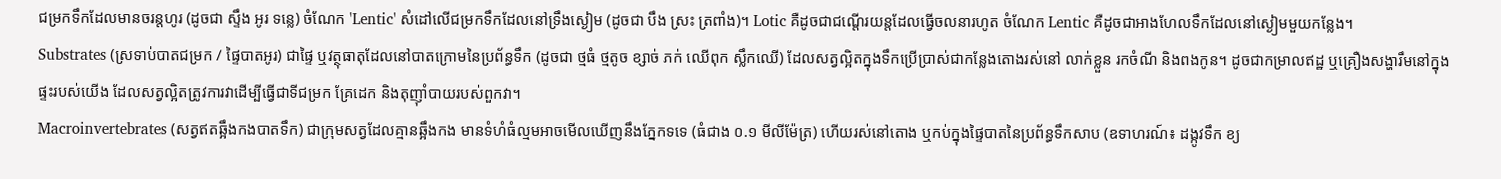ជម្រកទឹកដែលមានចរន្តហូរ (ដូចជា ស្ទឹង អូរ ទន្លេ) ចំណែក 'Lentic' សំដៅលើជម្រកទឹកដែលនៅទ្រឹងស្ងៀម (ដូចជា បឹង ស្រះ ត្រពាំង)។ Lotic គឺដូចជាជណ្តើរយន្តដែលធ្វើចលនារហូត ចំណែក Lentic គឺដូចជាអាងហែលទឹកដែលនៅស្ងៀមមួយកន្លែង។
Substrates (ស្រទាប់បាតជម្រក / ផ្ទៃបាតអូរ) ជាផ្ទៃ ឬវត្ថុធាតុដែលនៅបាតក្រោមនៃប្រព័ន្ធទឹក (ដូចជា ថ្មធំ ថ្មតូច ខ្សាច់ ភក់ ឈើពុក ស្លឹកឈើ) ដែលសត្វល្អិតក្នុងទឹកប្រើប្រាស់ជាកន្លែងតោងរស់នៅ លាក់ខ្លួន រកចំណី និងពងកូន។ ដូចជាកម្រាលឥដ្ឋ ឬគ្រឿងសង្ហារឹមនៅក្នុងផ្ទះរបស់យើង ដែលសត្វល្អិតត្រូវការវាដើម្បីធ្វើជាទីជម្រក គ្រែដេក និងតុញ៉ាំបាយរបស់ពួកវា។
Macroinvertebrates (សត្វឥតឆ្អឹងកងបាតទឹក) ជាក្រុមសត្វដែលគ្មានឆ្អឹងកង មានទំហំធំល្មមអាចមើលឃើញនឹងភ្នែកទទេ (ធំជាង ០.១ មីលីម៉ែត្រ) ហើយរស់នៅតោង ឬកប់ក្នុងផ្ទៃបាតនៃប្រព័ន្ធទឹកសាប (ឧទាហរណ៍៖ ដង្កូវទឹក ខ្យ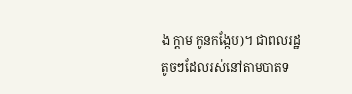ង ក្តាម កូនកង្កែប)។ ជាពលរដ្ឋតូចៗដែលរស់នៅតាមបាតទ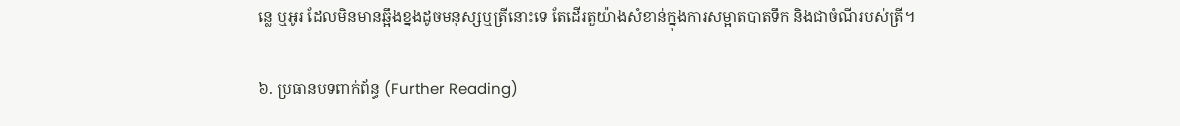ន្លេ ឬអូរ ដែលមិនមានឆ្អឹងខ្នងដូចមនុស្សឬត្រីនោះទេ តែដើរតួយ៉ាងសំខាន់ក្នុងការសម្អាតបាតទឹក និងជាចំណីរបស់ត្រី។

៦. ប្រធានបទពាក់ព័ន្ធ (Further Reading)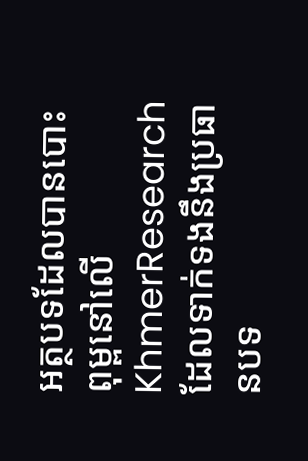អត្ថបទដែលបានបោះពុម្ពនៅលើ KhmerResearch ដែលទាក់ទងនឹងប្រធានបទ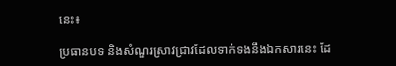នេះ៖

ប្រធានបទ និងសំណួរស្រាវជ្រាវដែលទាក់ទងនឹងឯកសារនេះ ដែ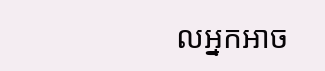លអ្នកអាច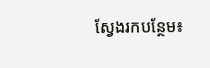ស្វែងរកបន្ថែម៖